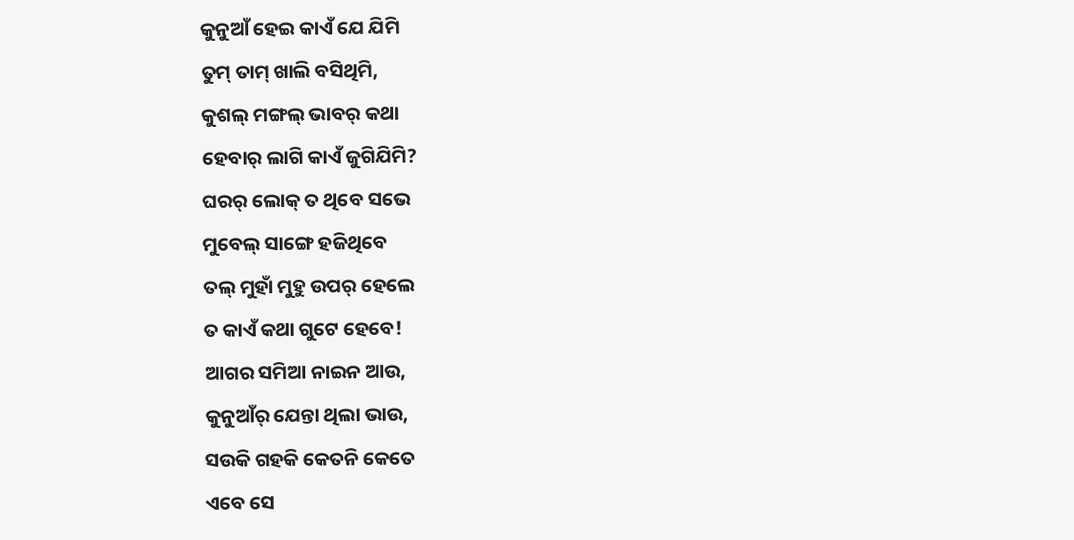କୁନୁଆଁ ହେଇ କାଏଁ ଯେ ଯିମି
ତୁମ୍ ତାମ୍ ଖାଲି ବସିଥିମି,
କୁଶଲ୍ ମଙ୍ଗଲ୍ ଭାବର୍ କଥା
ହେବାର୍ ଲାଗି କାଏଁ ଜୁଗିଯିମି?
ଘରର୍ ଲୋକ୍ ତ ଥିବେ ସଭେ
ମୁବେଲ୍ ସାଙ୍ଗେ ହଜିଥିବେ
ତଲ୍ ମୁହାଁ ମୁହୁ ଉପର୍ ହେଲେ
ତ କାଏଁ କଥା ଗୁଟେ ହେବେ!
ଆଗର ସମିଆ ନାଇନ ଆଉ,
କୁନୁଆଁର୍ ଯେନ୍ତା ଥିଲା ଭାଉ,
ସଉକି ଗହକି କେତନି କେତେ
ଏବେ ସେ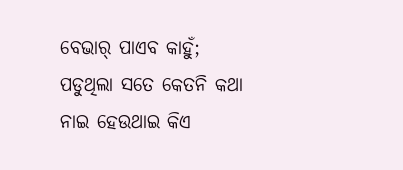ବେଭାର୍ ପାଏବ କାହୁଁ;
ପଡୁଥିଲା ସତେ କେତନି କଥା
ନାଇ ହେଉଥାଇ କିଏ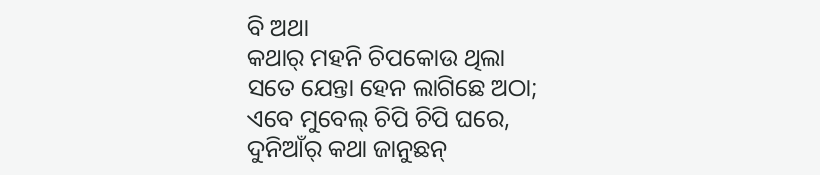ବି ଅଥା
କଥାର୍ ମହନି ଚିପକୋଉ ଥିଲା
ସତେ ଯେନ୍ତା ହେନ ଲାଗିଛେ ଅଠା;
ଏବେ ମୁବେଲ୍ ଚିପି ଚିପି ଘରେ,
ଦୁନିଆଁର୍ କଥା ଜାନୁଛନ୍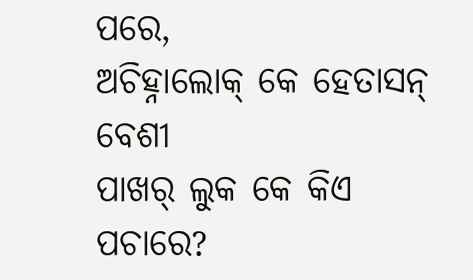ପରେ,
ଅଚିହ୍ନାଲୋକ୍ କେ ହେତାସନ୍ ବେଶୀ
ପାଖର୍ ଲୁକ କେ କିଏ ପଚାରେ?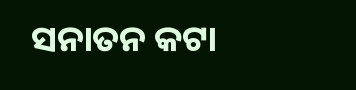ସନାତନ କଟା